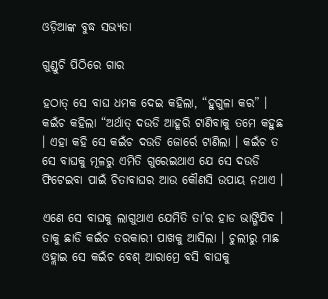ଓଡ଼ିଆଙ୍କ ବୁଦ୍ଧ ସଭ୍ୟତା

ଗୁଣ୍ଡୁଚି ପିଠିରେ ଗାର

ହଠାତ୍ ସେ ବାଘ ଧମକ ଦେଇ କହିଲା, “ହୁଗୁଳା କର” । କଇଁଚ କହିଲା “ଅର୍ଥାତ୍ ଦଉଡି ଆହୂରି ଟାଣିବାକୁ ତମେ କହୁଛ । ଏହା କହି ସେ କଇଁଚ ଦଉଡି ଜୋର୍ରେ ଟାଣିଲା । କଇଁଚ ତ ସେ ବାଘକୁ ମୂଳରୁ ଏମିତି ଗୁରେଇଥାଏ ଯେ ସେ ଦଉଡି ଫିଟେଇବା ପାଇଁ ଚିତାବାଘର ଆଉ କୌଣସି ଉପାୟ ନଥାଏ ।

ଏଣେ ସେ ବାଘକୁ ଲାଗୁଥାଏ ଯେମିତି ତା’ର ହାଡ ଭାଙ୍ଗିଯିବ । ତାକୁ ଛାଡି କଇଁଚ ତରକାରୀ ପାଖକୁ ଆସିଲା । ଚୁଲୀରୁ ମାଛ ଓହ୍ଲାଇ ସେ କଇଁଚ ବେଶ୍ ଆରାମ୍ରେ ବସି ବାଘକୁ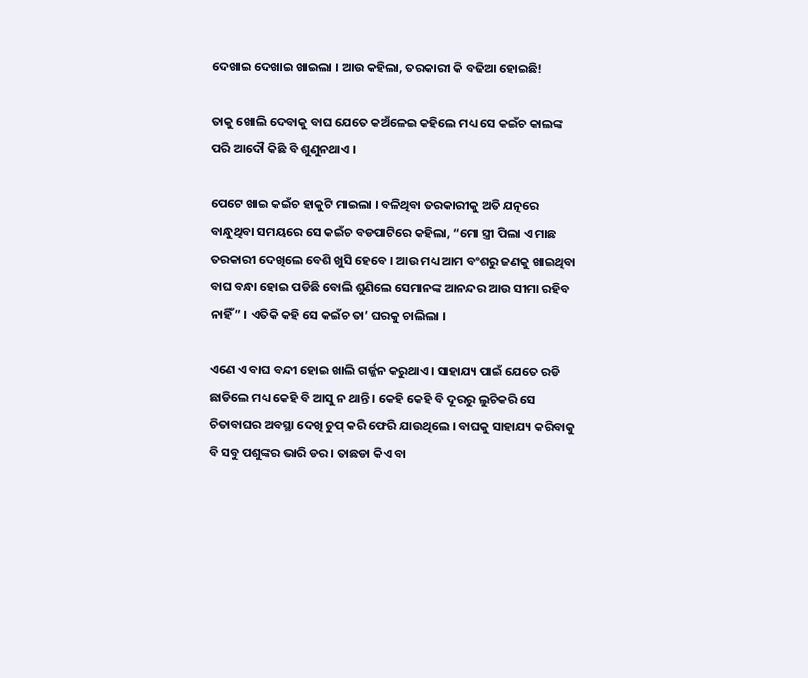ଦେଖାଇ ଦେଖାଇ ଖାଇଲା । ଆଉ କହିଲା, ତରକାରୀ କି ବଢିଆ ହୋଇଛି!

ତାକୁ ଖୋଲି ଦେବାକୁ ବାଘ ଯେତେ କଅଁଳେଇ କହିଲେ ମଧ୍ୟ ସେ କଇଁଚ କାଲଙ୍କ ପରି ଆଦୌ କିଛି ବି ଶୁଣୁନଥାଏ ।

ପେଟେ ଖାଇ କଇଁଚ ହାକୁଟି ମାଇଲା । ବଳିଥିବା ତରକାରୀକୁ ଅତି ଯତ୍ନରେ ବାନ୍ଧୁଥିବା ସମୟରେ ସେ କଇଁଚ ବଡପାଟିରେ କହିଲା, “ମୋ ସ୍ତ୍ରୀ ପିଲା ଏ ମାଛ ତରକାରୀ ଦେଖିଲେ ବେଶି ଖୁସି ହେବେ । ଆଉ ମଧ୍ୟ ଆମ ବଂଶରୁ ଜଣକୁ ଖାଇଥିବା ବାଘ ବନ୍ଧା ହୋଇ ପଡିଛି ବୋଲି ଶୁଣିଲେ ସେମାନଙ୍କ ଆନନ୍ଦର ଆଉ ସୀମା ରହିବ ନାହିଁ” । ଏତିକି କହି ସେ କଇଁଚ ତା’ ଘରକୁ ଚାଲିଲା ।

ଏଣେ ଏ ବାଘ ବନ୍ଦୀ ହୋଇ ଖାଲି ଗର୍ଜ୍ଜନ କରୁଥାଏ । ସାହାଯ୍ୟ ପାଇଁ ଯେତେ ରଡି ଛାଡିଲେ ମଧ୍ୟ କେହି ବି ଆସୁ ନ ଥାନ୍ତି । କେହି କେହି ବି ଦୂରରୁ ଲୁଚିକରି ସେ ଚିତାବାଘର ଅବସ୍ଥା ଦେଖି ଚୁପ୍ କରି ଫେରି ଯାଉଥିଲେ । ବାଘକୁ ସାହାଯ୍ୟ କରିବାକୁ ବି ସବୁ ପଶୁଙ୍କର ଭାରି ଡର । ତାଛଡା କିଏ ବା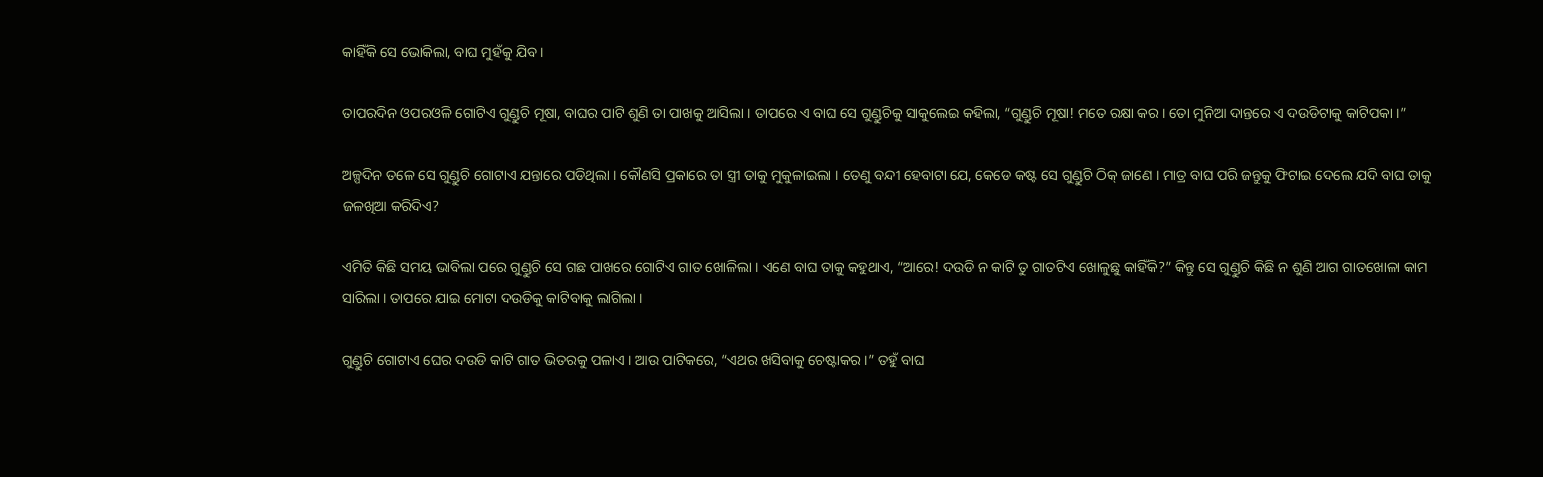କାହିଁକି ସେ ଭୋକିଲା, ବାଘ ମୁହଁକୁ ଯିବ ।

ତାପରଦିନ ଓପରଓଳି ଗୋଟିଏ ଗୁଣ୍ଡୁଚି ମୂଷା, ବାଘର ପାଟି ଶୁଣି ତା ପାଖକୁ ଆସିଲା । ତାପରେ ଏ ବାଘ ସେ ଗୁଣ୍ଡୁଚିକୁ ସାକୁଲେଇ କହିଲା, “ଗୁଣ୍ଡୁଚି ମୂଷା! ମତେ ରକ୍ଷା କର । ତୋ ମୁନିଆ ଦାନ୍ତରେ ଏ ଦଉଡିଟାକୁ କାଟିପକା ।”

ଅଳ୍ପଦିନ ତଳେ ସେ ଗୁଣ୍ଡୁଚି ଗୋଟାଏ ଯନ୍ତାରେ ପଡିଥିଲା । କୌଣସି ପ୍ରକାରେ ତା ସ୍ତ୍ରୀ ତାକୁ ମୁକୁଳାଇଲା । ତେଣୁ ବନ୍ଦୀ ହେବାଟା ଯେ, କେଡେ କଷ୍ଟ ସେ ଗୁଣ୍ଡୁଚି ଠିକ୍ ଜାଣେ । ମାତ୍ର ବାଘ ପରି ଜନ୍ତୁକୁ ଫିଟାଇ ଦେଲେ ଯଦି ବାଘ ତାକୁ ଜଳଖିଆ କରିଦିଏ?

ଏମିତି କିଛି ସମୟ ଭାବିଲା ପରେ ଗୁଣ୍ଡୁଚି ସେ ଗଛ ପାଖରେ ଗୋଟିଏ ଗାତ ଖୋଳିଲା । ଏଣେ ବାଘ ତାକୁ କହୁଥାଏ, “ଆରେ! ଦଉଡି ନ କାଟି ତୁ ଗାତଟିଏ ଖୋଳୁଛୁ କାହିଁକି?” କିନ୍ତୁ ସେ ଗୁଣ୍ଡୁଚି କିଛି ନ ଶୁଣି ଆଗ ଗାତଖୋଳା କାମ ସାରିଲା । ତାପରେ ଯାଇ ମୋଟା ଦଉଡିକୁ କାଟିବାକୁ ଲାଗିଲା ।

ଗୁଣ୍ଡୁଚି ଗୋଟାଏ ଘେର ଦଉଡି କାଟି ଗାତ ଭିତରକୁ ପଳାଏ । ଆଉ ପାଟିକରେ, “ଏଥର ଖସିବାକୁ ଚେଷ୍ଟାକର ।” ତହୁଁ ବାଘ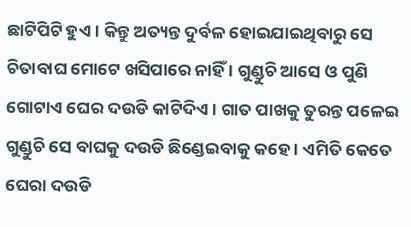ଛାଟିପିଟି ହୁଏ । କିନ୍ତୁ ଅତ୍ୟନ୍ତ ଦୁର୍ବଳ ହୋଇଯାଇଥିବାରୁ ସେ ଚିତାବାଘ ମୋଟେ ଖସିପାରେ ନାହିଁ । ଗୁଣ୍ଡୁଚି ଆସେ ଓ ପୁଣି ଗୋଟାଏ ଘେର ଦଉଡି କାଟିଦିଏ । ଗାତ ପାଖକୁ ତୁରନ୍ତ ପଳେଇ ଗୁଣ୍ଡୁଚି ସେ ବାଘକୁ ଦଉଡି ଛିଣ୍ଡେଇବାକୁ କହେ । ଏମିତି କେତେ ଘେରା ଦଉଡି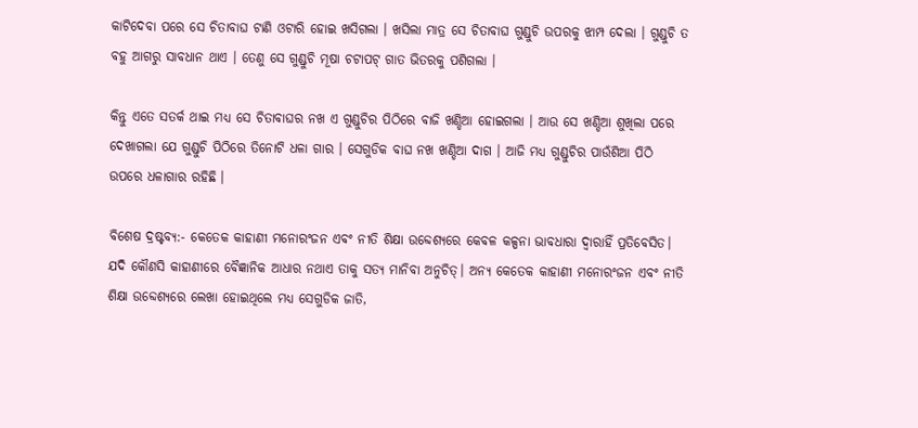କାଟିଦେବା ପରେ ସେ ଚିତାବାଘ ଟାଣି ଓଟାରି ହୋଇ ଖସିଗଲା । ଖସିଲା ମାତ୍ର ସେ ଚିତାବାଘ ଗୁଣ୍ଡୁଚି ଉପରକୁ ଝାମ୍ପ ଦେଲା । ଗୁଣ୍ଡୁଚି ତ ବହୁ ଆଗରୁ ସାବଧାନ ଥାଏ । ତେଣୁ ସେ ଗୁଣ୍ଡୁଚି ମୂଷା ଚଟାପଟ୍ ଗାତ ଭିତରକୁ ପଶିଗଲା ।

କିନ୍ତୁ ଏତେ ସତର୍କ ଥାଇ ମଧ୍ୟ ସେ ଚିତାବାଘର ନଖ ଏ ଗୁଣ୍ଡୁଚିର ପିଠିରେ ବାଜି ଖଣ୍ଡିଆ ହୋଇଗଲା । ଆଉ ସେ ଖଣ୍ଡିଆ ଶୁଖିଲା ପରେ ଦେଖାଗଲା ଯେ ଗୁଣ୍ଡୁଚି ପିଠିରେ ତିନୋଟି ଧଳା ଗାର । ସେଗୁଡିକ ବାଘ ନଖ ଖଣ୍ଡିଆ ଦାଗ । ଆଜି ମଧ୍ୟ ଗୁଣ୍ଡୁଚିର ପାଉଁଶିଆ ପିଠି ଉପରେ ଧଳାଗାର ରହିଛି ।

ବିଶେଷ ଦ୍ରଷ୍ଟବ୍ୟ:- କେତେକ କାହାଣୀ ମନୋରଂଜନ ଏବଂ ନୀତି ଶିକ୍ଷା ଉବ୍ଦେଶ୍ୟରେ କେବଳ କଳ୍ପନା ଭାବଧାରା ଦ୍ୱାରାହିଁ ପ୍ରତିବେସିତ। ଯଦି କୌଣସି କାହାଣୀରେ ବୈଜ୍ଞାନିକ ଆଧାର ନଥାଏ ତାକୁ ସତ୍ୟ ମାନିବା ଅନୁଚିତ୍। ଅନ୍ୟ କେତେକ କାହାଣୀ ମନୋରଂଜନ ଏବଂ ନୀତି ଶିକ୍ଷା ଉବ୍ଦେଶ୍ୟରେ ଲେଖା ହୋଇଥିଲେ ମଧ୍ୟ ସେଗୁଡିକ ଜାତି,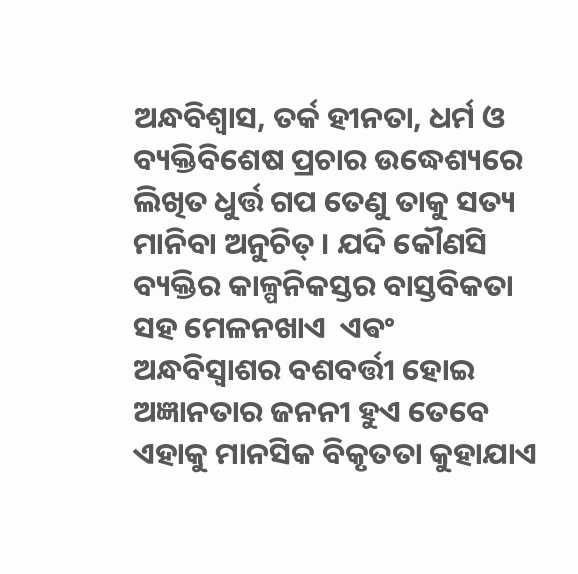ଅନ୍ଧବିଶ୍ୱାସ, ତର୍କ ହୀନତା, ଧର୍ମ ଓ ବ୍ୟକ୍ତିବିଶେଷ ପ୍ରଚାର ଉଦ୍ଧେଶ୍ୟରେ ଲିଖିତ ଧୁର୍ତ୍ତ ଗପ ତେଣୁ ତାକୁ ସତ୍ୟ  ମାନିବା ଅନୁଚିତ୍ । ଯଦି କୌଣସି ବ୍ୟକ୍ତିର କାଳ୍ପନିକସ୍ତର ବାସ୍ତବିକତା ସହ ମେଳନଖାଏ  ଏଵଂ ଅନ୍ଧବିସ୍ଵାଶର ବଶବର୍ତ୍ତୀ ହୋଇ ଅଜ୍ଞାନତାର ଜନନୀ ହୁଏ ତେବେ ଏହାକୁ ମାନସିକ ବିକୃତତା କୁହାଯାଏ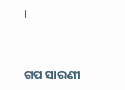।


ଗପ ସାରଣୀ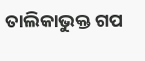ତାଲିକାଭୁକ୍ତ ଗପ